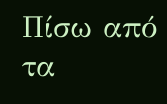Πίσω από τα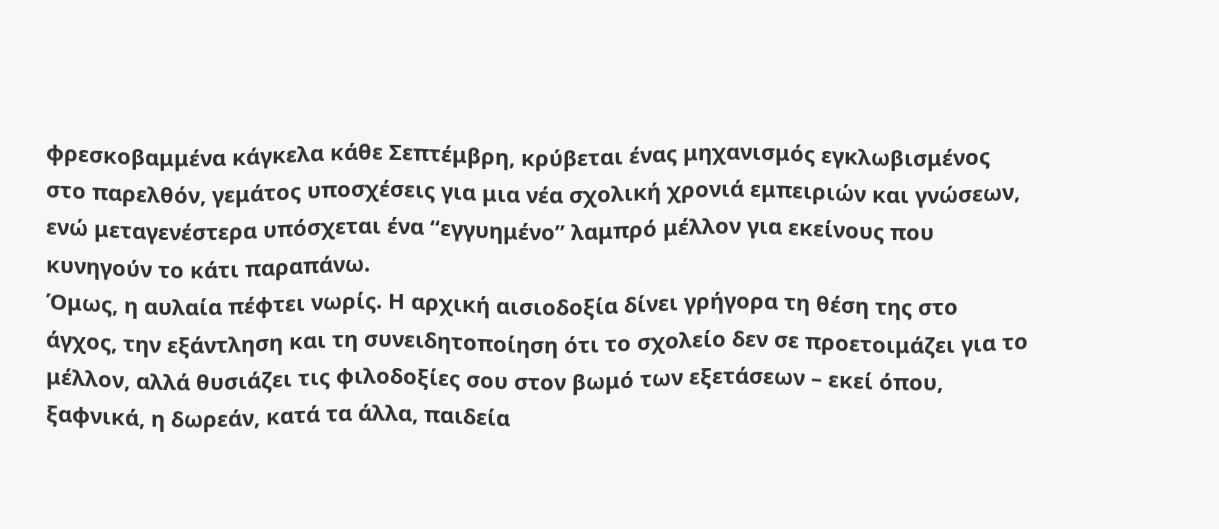φρεσκοβαμμένα κάγκελα κάθε Σεπτέμβρη, κρύβεται ένας μηχανισμός εγκλωβισμένος στο παρελθόν, γεμάτος υποσχέσεις για μια νέα σχολική χρονιά εμπειριών και γνώσεων, ενώ μεταγενέστερα υπόσχεται ένα “εγγυημένο” λαμπρό μέλλον για εκείνους που κυνηγούν το κάτι παραπάνω.
Όμως, η αυλαία πέφτει νωρίς. Η αρχική αισιοδοξία δίνει γρήγορα τη θέση της στο άγχος, την εξάντληση και τη συνειδητοποίηση ότι το σχολείο δεν σε προετοιμάζει για το μέλλον, αλλά θυσιάζει τις φιλοδοξίες σου στον βωμό των εξετάσεων – εκεί όπου, ξαφνικά, η δωρεάν, κατά τα άλλα, παιδεία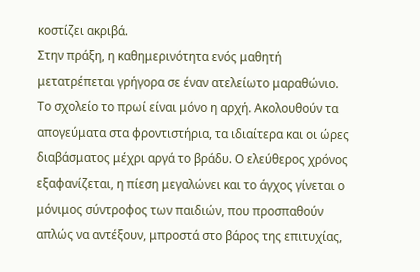κοστίζει ακριβά.
Στην πράξη, η καθημερινότητα ενός μαθητή μετατρέπεται γρήγορα σε έναν ατελείωτο μαραθώνιο. Το σχολείο το πρωί είναι μόνο η αρχή. Ακολουθούν τα απογεύματα στα φροντιστήρια, τα ιδιαίτερα και οι ώρες διαβάσματος μέχρι αργά το βράδυ. Ο ελεύθερος χρόνος εξαφανίζεται, η πίεση μεγαλώνει και το άγχος γίνεται ο μόνιμος σύντροφος των παιδιών, που προσπαθούν απλώς να αντέξουν, μπροστά στο βάρος της επιτυχίας,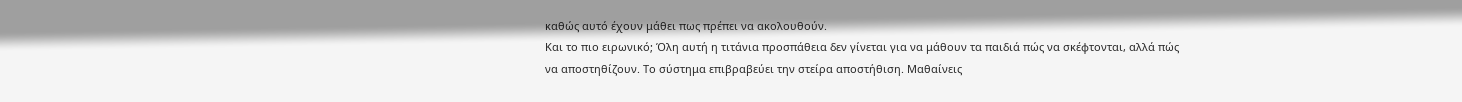καθώς αυτό έχουν μάθει πως πρέπει να ακολουθούν.
Και το πιο ειρωνικό; Όλη αυτή η τιτάνια προσπάθεια δεν γίνεται για να μάθουν τα παιδιά πώς να σκέφτονται, αλλά πώς να αποστηθίζουν. Το σύστημα επιβραβεύει την στείρα αποστήθιση. Μαθαίνεις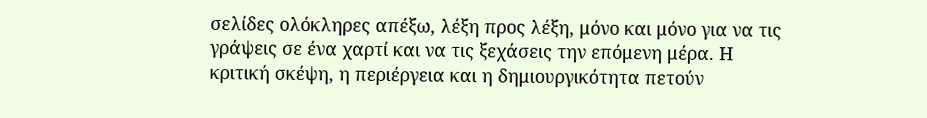σελίδες ολόκληρες απέξω, λέξη προς λέξη, μόνο και μόνο για να τις γράψεις σε ένα χαρτί και να τις ξεχάσεις την επόμενη μέρα. Η κριτική σκέψη, η περιέργεια και η δημιουργικότητα πετούν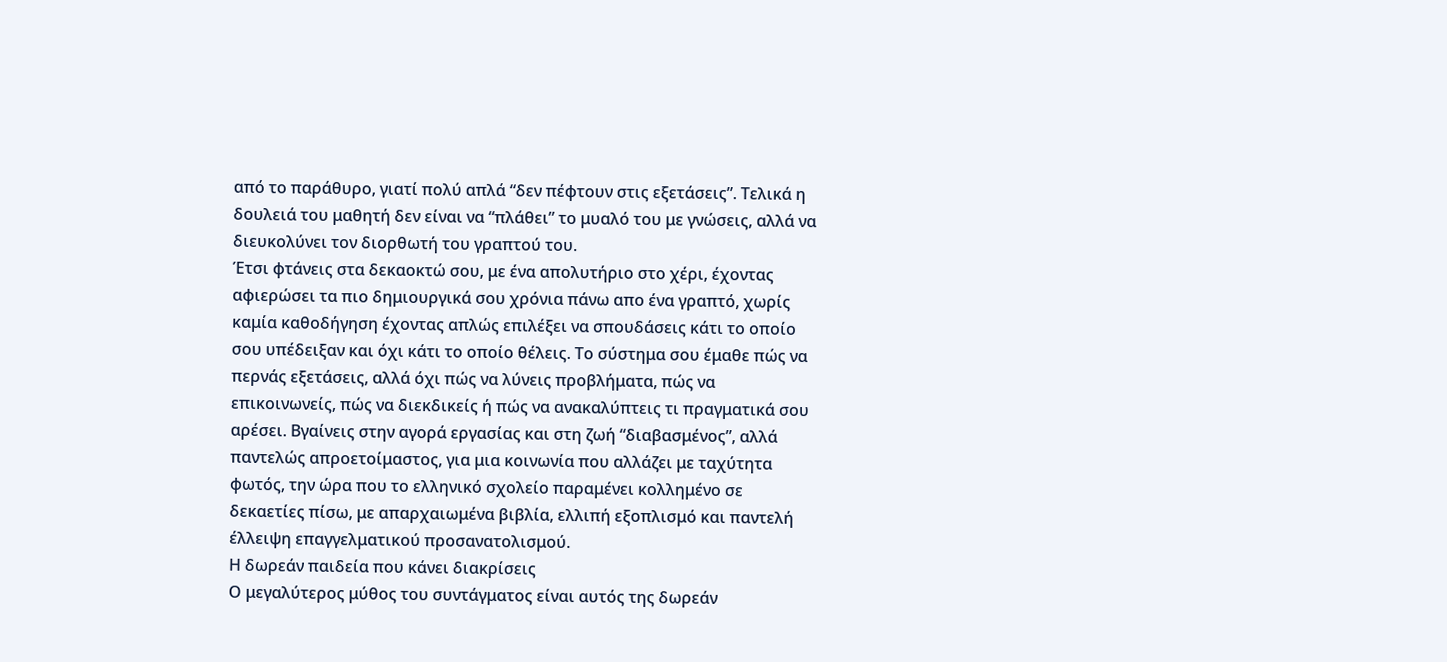από το παράθυρο, γιατί πολύ απλά “δεν πέφτουν στις εξετάσεις”. Τελικά η δουλειά του μαθητή δεν είναι να “πλάθει” το μυαλό του με γνώσεις, αλλά να διευκολύνει τον διορθωτή του γραπτού του.
Έτσι φτάνεις στα δεκαοκτώ σου, με ένα απολυτήριο στο χέρι, έχοντας αφιερώσει τα πιο δημιουργικά σου χρόνια πάνω απο ένα γραπτό, χωρίς καμία καθοδήγηση έχοντας απλώς επιλέξει να σπουδάσεις κάτι το οποίο σου υπέδειξαν και όχι κάτι το οποίο θέλεις. Το σύστημα σου έμαθε πώς να περνάς εξετάσεις, αλλά όχι πώς να λύνεις προβλήματα, πώς να επικοινωνείς, πώς να διεκδικείς ή πώς να ανακαλύπτεις τι πραγματικά σου αρέσει. Βγαίνεις στην αγορά εργασίας και στη ζωή “διαβασμένος”, αλλά παντελώς απροετοίμαστος, για μια κοινωνία που αλλάζει με ταχύτητα φωτός, την ώρα που το ελληνικό σχολείο παραμένει κολλημένο σε δεκαετίες πίσω, με απαρχαιωμένα βιβλία, ελλιπή εξοπλισμό και παντελή έλλειψη επαγγελματικού προσανατολισμού.
Η δωρεάν παιδεία που κάνει διακρίσεις
Ο μεγαλύτερος μύθος του συντάγματος είναι αυτός της δωρεάν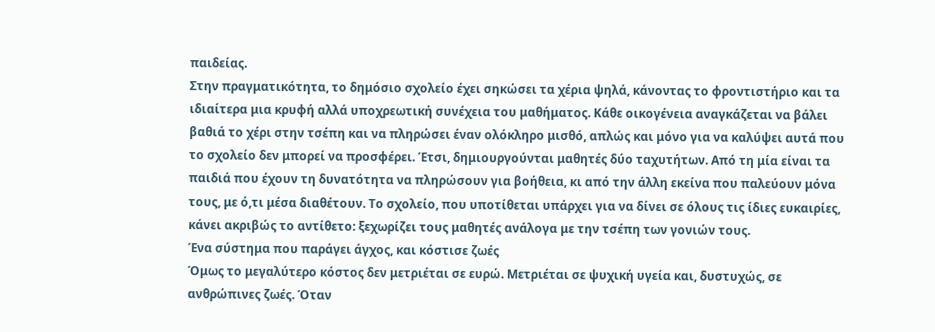παιδείας.
Στην πραγματικότητα, το δημόσιο σχολείο έχει σηκώσει τα χέρια ψηλά, κάνοντας το φροντιστήριο και τα ιδιαίτερα μια κρυφή αλλά υποχρεωτική συνέχεια του μαθήματος. Κάθε οικογένεια αναγκάζεται να βάλει βαθιά το χέρι στην τσέπη και να πληρώσει έναν ολόκληρο μισθό, απλώς και μόνο για να καλύψει αυτά που το σχολείο δεν μπορεί να προσφέρει. Έτσι, δημιουργούνται μαθητές δύο ταχυτήτων. Από τη μία είναι τα παιδιά που έχουν τη δυνατότητα να πληρώσουν για βοήθεια, κι από την άλλη εκείνα που παλεύουν μόνα τους, με ό,τι μέσα διαθέτουν. Το σχολείο, που υποτίθεται υπάρχει για να δίνει σε όλους τις ίδιες ευκαιρίες, κάνει ακριβώς το αντίθετο: ξεχωρίζει τους μαθητές ανάλογα με την τσέπη των γονιών τους.
Ένα σύστημα που παράγει άγχος, και κόστισε ζωές
Όμως το μεγαλύτερο κόστος δεν μετριέται σε ευρώ. Μετριέται σε ψυχική υγεία και, δυστυχώς, σε ανθρώπινες ζωές. Όταν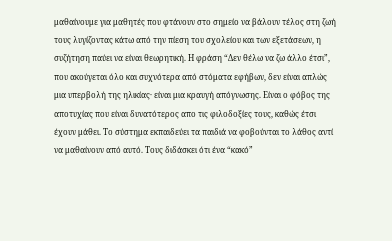μαθαίνουμε για μαθητές που φτάνουν στο σημείο να βάλουν τέλος στη ζωή τους λυγίζοντας κάτω από την πίεση του σχολείου και των εξετάσεων, η συζήτηση παύει να είναι θεωρητική. Η φράση “Δεν θέλω να ζω άλλο έτσι”, που ακούγεται όλο και συχνότερα από στόματα εφήβων, δεν είναι απλώς μια υπερβολή της ηλικίας· είναι μια κραυγή απόγνωσης. Είναι ο φόβος της αποτυχίας που είναι δυνατότερος απο τις φιλοδοξίες τους, καθώς έτσι έχουν μάθει. Το σύστημα εκπαιδεύει τα παιδιά να φοβούνται το λάθος αντί να μαθαίνουν από αυτό. Τους διδάσκει ότι ένα “κακό”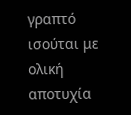γραπτό ισούται με ολική αποτυχία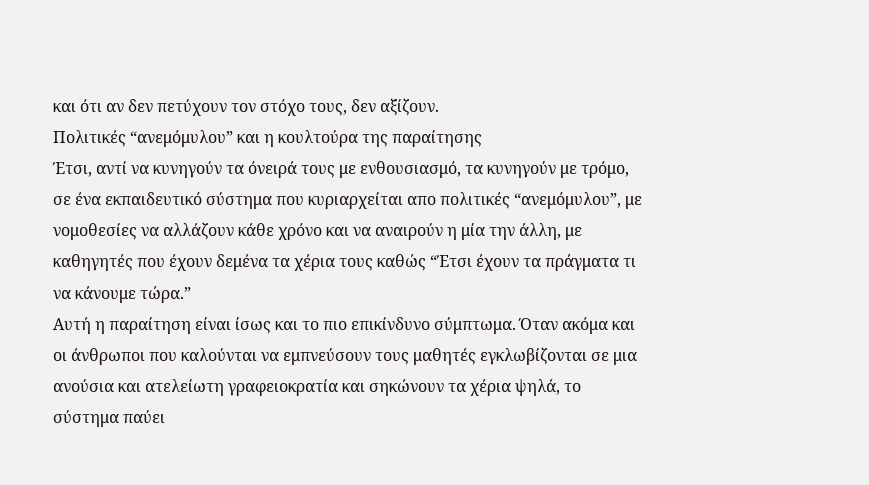και ότι αν δεν πετύχουν τον στόχο τους, δεν αξίζουν.
Πολιτικές “ανεμόμυλου” και η κουλτούρα της παραίτησης
Έτσι, αντί να κυνηγούν τα όνειρά τους με ενθουσιασμό, τα κυνηγούν με τρόμο, σε ένα εκπαιδευτικό σύστημα που κυριαρχείται απο πολιτικές “ανεμόμυλου”, με νομοθεσίες να αλλάζουν κάθε χρόνο και να αναιρούν η μία την άλλη, με καθηγητές που έχουν δεμένα τα χέρια τους καθώς “Έτσι έχουν τα πράγματα τι να κάνουμε τώρα.”
Αυτή η παραίτηση είναι ίσως και το πιο επικίνδυνο σύμπτωμα. Όταν ακόμα και οι άνθρωποι που καλούνται να εμπνεύσουν τους μαθητές εγκλωβίζονται σε μια ανούσια και ατελείωτη γραφειοκρατία και σηκώνουν τα χέρια ψηλά, το σύστημα παύει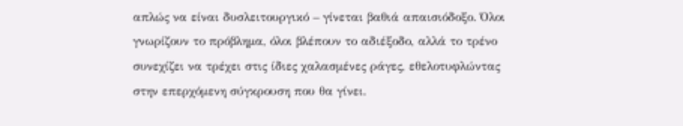απλώς να είναι δυσλειτουργικό – γίνεται βαθιά απαισιόδοξο. Όλοι γνωρίζουν το πρόβλημα, όλοι βλέπουν το αδιέξοδο, αλλά το τρένο συνεχίζει να τρέχει στις ίδιες χαλασμένες ράγες, εθελοτυφλώντας στην επερχόμενη σύγκρουση που θα γίνει.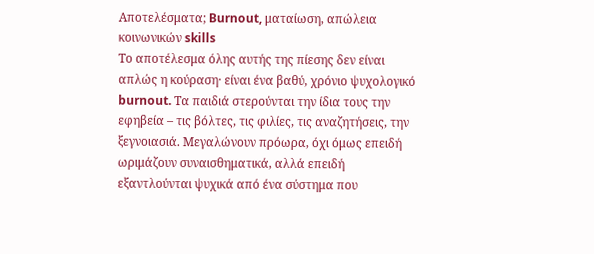Αποτελέσματα; Burnout, ματαίωση, απώλεια κοινωνικών skills
Το αποτέλεσμα όλης αυτής της πίεσης δεν είναι απλώς η κούραση· είναι ένα βαθύ, χρόνιο ψυχολογικό burnout. Τα παιδιά στερούνται την ίδια τους την εφηβεία – τις βόλτες, τις φιλίες, τις αναζητήσεις, την ξεγνοιασιά. Μεγαλώνουν πρόωρα, όχι όμως επειδή ωριμάζουν συναισθηματικά, αλλά επειδή εξαντλούνται ψυχικά από ένα σύστημα που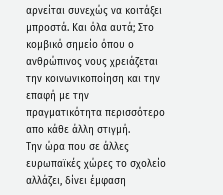αρνείται συνεχώς να κοιτάξει μπροστά. Και όλα αυτά; Στο κομβικό σημείο όπου ο ανθρώπινος νους χρειάζεται την κοινωνικοποίηση και την επαφή με την πραγματικότητα περισσότερο απο κάθε άλλη στιγμή.
Την ώρα που σε άλλες ευρωπαϊκές χώρες το σχολείο αλλάζει, δίνει έμφαση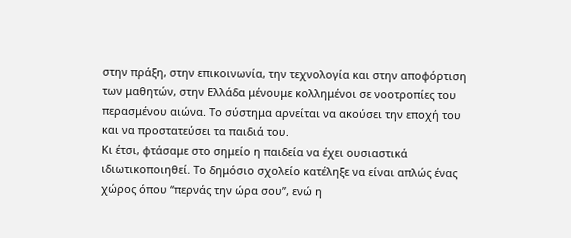στην πράξη, στην επικοινωνία, την τεχνολογία και στην αποφόρτιση των μαθητών, στην Ελλάδα μένουμε κολλημένοι σε νοοτροπίες του περασμένου αιώνα. Το σύστημα αρνείται να ακούσει την εποχή του και να προστατεύσει τα παιδιά του.
Κι έτσι, φτάσαμε στο σημείο η παιδεία να έχει ουσιαστικά ιδιωτικοποιηθεί. Το δημόσιο σχολείο κατέληξε να είναι απλώς ένας χώρος όπου “περνάς την ώρα σου”, ενώ η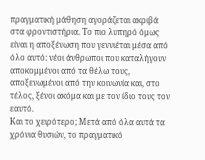πραγματική μάθηση αγοράζεται ακριβά στα φροντιστήρια. Το πιο λυπηρό όμως είναι η αποξένωση που γεννιέται μέσα από όλο αυτό: νέοι άνθρωποι που καταλήγουν αποκομμένοι από τα θέλω τους, αποξενωμένοι από την κοινωνία και, στο τέλος, ξένοι ακόμα και με τον ίδιο τους τον εαυτό.
Και το χειρότερο; Μετά από όλα αυτά τα χρόνια θυσιών, το πραγματικό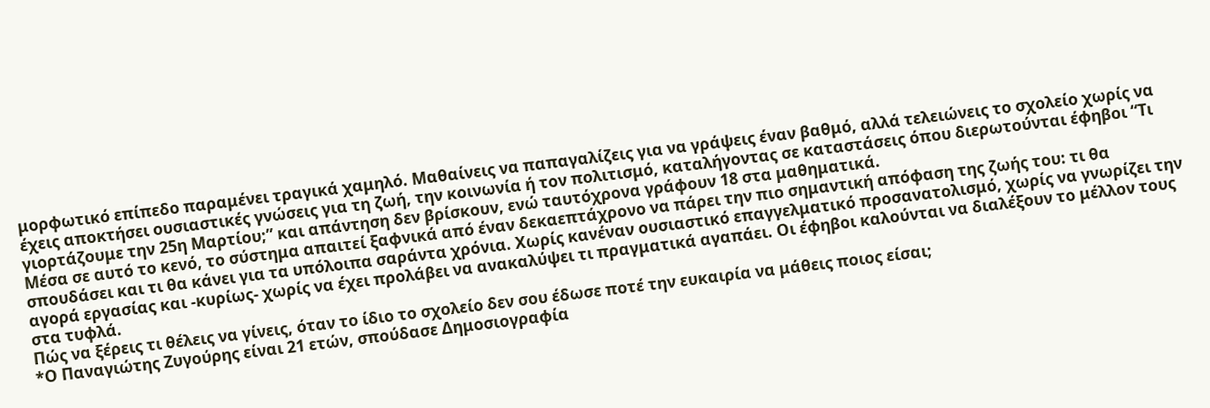μορφωτικό επίπεδο παραμένει τραγικά χαμηλό. Μαθαίνεις να παπαγαλίζεις για να γράψεις έναν βαθμό, αλλά τελειώνεις το σχολείο χωρίς να έχεις αποκτήσει ουσιαστικές γνώσεις για τη ζωή, την κοινωνία ή τον πολιτισμό, καταλήγοντας σε καταστάσεις όπου διερωτούνται έφηβοι “Τι γιορτάζουμε την 25η Μαρτίου;” και απάντηση δεν βρίσκουν, ενώ ταυτόχρονα γράφουν 18 στα μαθηματικά.
Μέσα σε αυτό το κενό, το σύστημα απαιτεί ξαφνικά από έναν δεκαεπτάχρονο να πάρει την πιο σημαντική απόφαση της ζωής του: τι θα σπουδάσει και τι θα κάνει για τα υπόλοιπα σαράντα χρόνια. Χωρίς κανέναν ουσιαστικό επαγγελματικό προσανατολισμό, χωρίς να γνωρίζει την αγορά εργασίας και -κυρίως- χωρίς να έχει προλάβει να ανακαλύψει τι πραγματικά αγαπάει. Οι έφηβοι καλούνται να διαλέξουν το μέλλον τους στα τυφλά.
Πώς να ξέρεις τι θέλεις να γίνεις, όταν το ίδιο το σχολείο δεν σου έδωσε ποτέ την ευκαιρία να μάθεις ποιος είσαι;
*Ο Παναγιώτης Ζυγούρης είναι 21 ετών, σπούδασε Δημοσιογραφία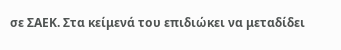σε ΣΑΕΚ. Στα κείμενά του επιδιώκει να μεταδίδει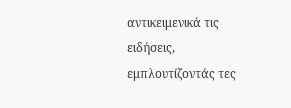αντικειμενικά τις ειδήσεις, εμπλουτίζοντάς τες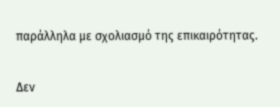παράλληλα με σχολιασμό της επικαιρότητας.


Δεν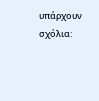υπάρχουν σχόλια: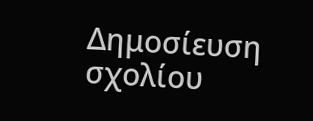Δημοσίευση σχολίου